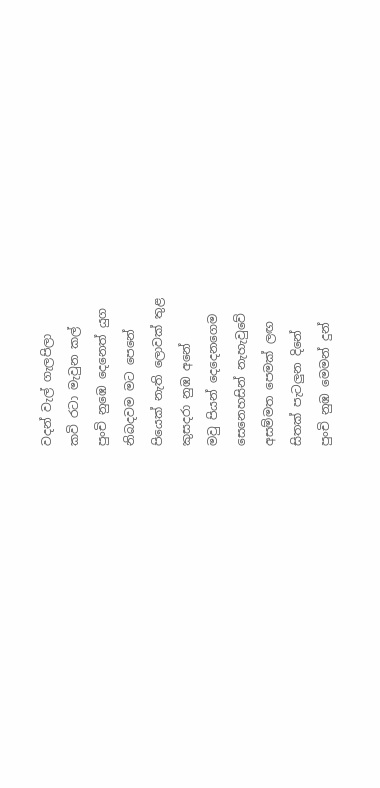වදන් වැල් ගැලපිලා
කවි රටා මැවුන කල්
පුංචි නුඹෙ දෙනෙත් යුග
නිබදවම මට පෙනේ
පියෙක් නැති ලොවක් තුළ
කුසදරා නුඹ අනේ
මවු පියන් දෙදෙනගෙම
සෙනෙහසින් නැහැවුවේ
අසම්මත පෙමක් ලඟ
සිතක් පැටලුන දිනේ
පුංචි නුඹ මෙමන් දුන්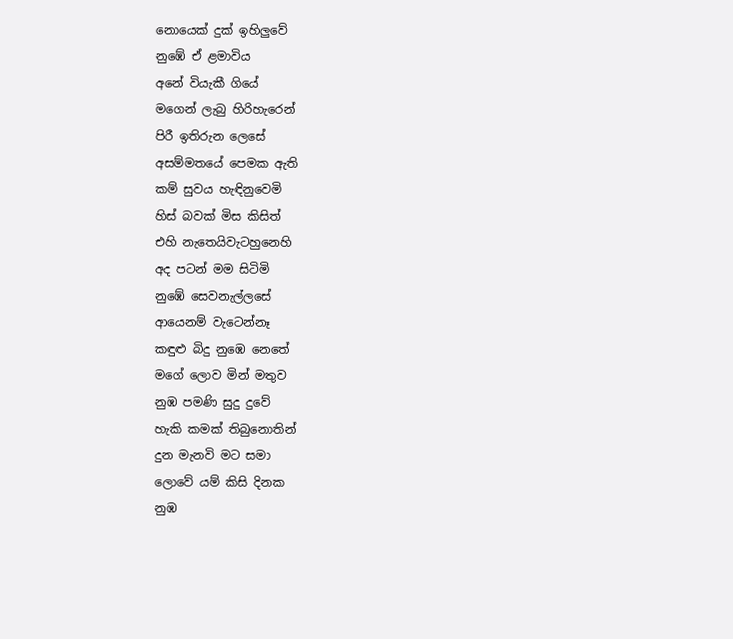නොයෙක් දුක් ඉහිලුවේ
නුඹේ ඒ ළමාවිය
අනේ වියැකී ගියේ
මගෙන් ලැබු හිරිහැරෙන්
පිරී ඉතිරුන ලෙසේ
අසම්මතයේ පෙමක ඇති
කම් සුවය හැඳිනුවෙමි
හිස් බවක් මිස කිසිත්
එහි නැතෙයිවැටහුනෙහි
අද පටන් මම සිටිමි
නුඹේ සෙවනැල්ලසේ
ආයෙනම් වැටෙන්නෑ
කඳුළු බිදු නුඹෙ නෙතේ
මගේ ලොව මින් මතුව
නුඹ පමණි සුදු දුවේ
හැකි කමක් තිබුනොතින්
දුන මැනවි මට සමා
ලොවේ යම් කිසි දිනක
නුඹ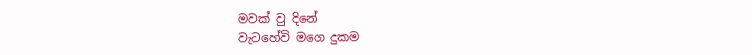මවක් වු දිනේ
වැටහේවි මගෙ දුකම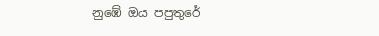නුඹේ ඔය පපුතුරේ